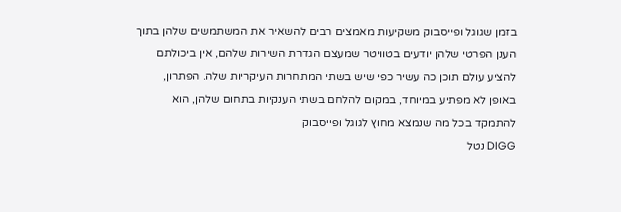בזמן שגוגל ופייסבוק משקיעות מאמצים רבים להשאיר את המשתמשים שלהן בתוך הענן הפרטי שלהן יודעים בטוויטר שמעצם הגדרת השירות שלהם, אין ביכולתם להציע עולם תוכן כה עשיר כפי שיש בשתי המתחרות העיקריות שלה. הפתרון, באופן לא מפתיע במיוחד, במקום להלחם בשתי הענקיות בתחום שלהן, הוא להתמקד בכל מה שנמצא מחוץ לגוגל ופייסבוק
DIGG נטל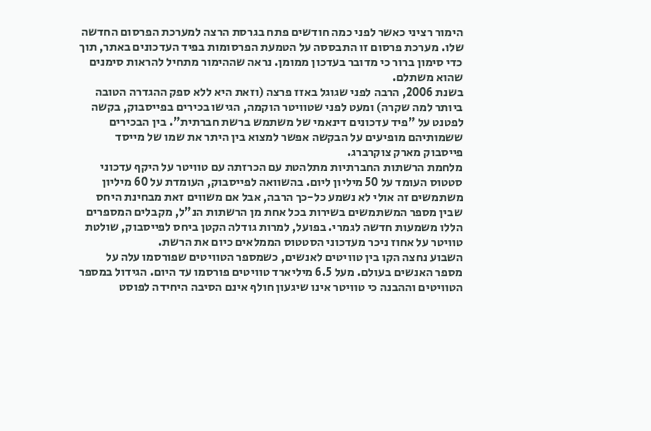הימור רציני כאשר לפני כמה חודשים פתח בגרסת הרצה למערכת הפרסום החדשה שלו. מערכת פרסום זו התבססה על הטמעת הפרסומות בפיד העדכונים באתר, תוך כדי סימון ברור כי מדובר בעדכון ממומן. נראה שההימור מתחיל להראות סימנים שהוא משתלם.
בשנת 2006, הרבה לפני שגוגל באזז פרצה (וזאת היא ללא ספק ההגדרה הטובה ביותר למה שקרה) ומעט לפני שטוויטר הוקמה, הגישו בכירים בפייסבוק, בקשה לפטנט על "פיד עדכונים דינאמי של משתמש ברשת חברתית". בין הבכירים ששמותיהם מופיעים על הבקשה אפשר למצוא בין היתר את שמו של מייסד פייסבוק מארק צוקרברג.
מלחמת הרשתות החברתיות מתלהטת עם הכרזתה עם טוויטר על היקף עדכוני סטטוס העומד על 50 מיליון ליום. בהשוואה לפייסבוק, העומדת על 60 מיליון משתמשים זה אולי לא נשמע כל-כך הרבה, אבל אם משווים זאת מבחינת היחס שבין מספר המשתמשים בשירות בכל אחת מן הרשתות הנ"ל, מקבלים המספרים הללו משמעות חדשה לגמרי. בפועל, למרות גודלה הקטן ביחס לפייסבוק, שולטת טוויטר על אחוז ניכר מעדכוני הסטטוס הממלאים כיום את הרשת.
השבוע נחצה הקו בין טוויטים לאנשים, כשמספר הטוויטים שפורסמו עלה על מספר האנשים בעולם. מעל 6.5 מיליארד טוויטים פורסמו עד היום. הגידול במספר הטוויטים וההבנה כי טוויטר אינו שיגעון חולף אינם הסיבה היחידה לפוסט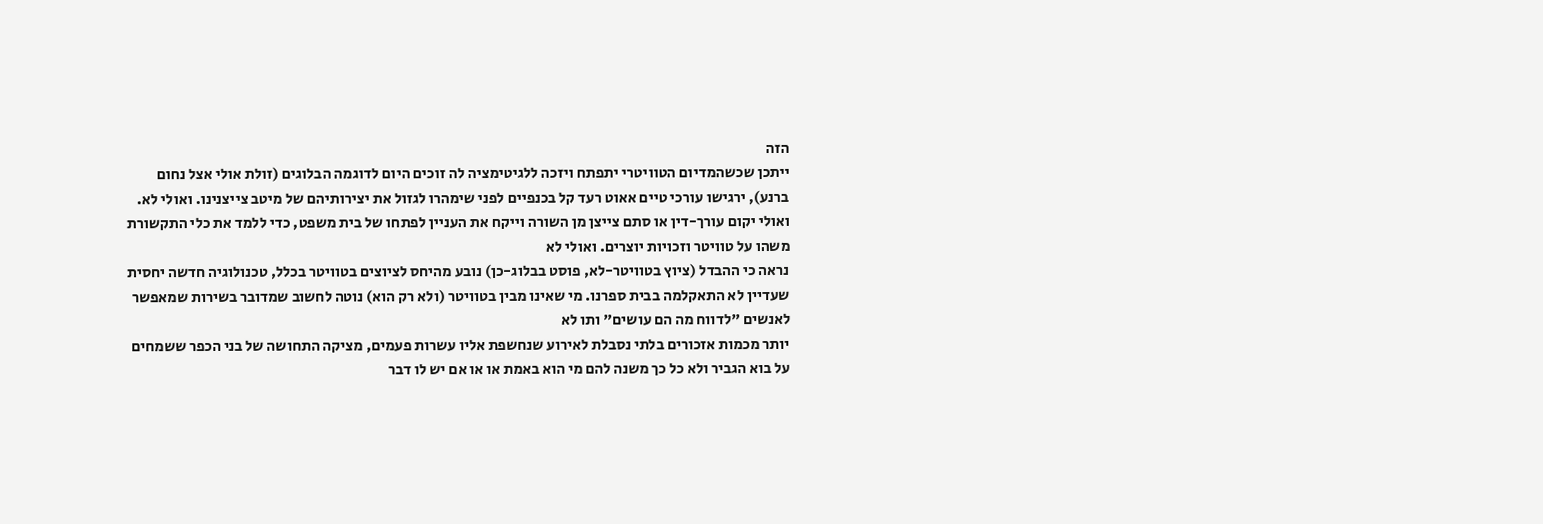הזה
ייתכן שכשהמדיום הטוויטרי יתפתח ויזכה ללגיטימציה לה זוכים היום לדוגמה הבלוגים (זולת אולי אצל נחום ברנע), ירגישו עורכי טיים אאוט רעד קל בכנפיים לפני שימהרו לגזול את יצירותיהם של מיטב צייצנינו. ואולי לא.
ואולי יקום עורך-דין או סתם צייצן מן השורה וייקח את העניין לפתחו של בית משפט, כדי ללמד את כלי התקשורת משהו על טוויטר וזכויות יוצרים. ואולי לא
נראה כי ההבדל (ציוץ בטוויטר-לא, פוסט בבלוג-כן) נובע מהיחס לציוצים בטוויטר בכלל, טכנולוגיה חדשה יחסית שעדיין לא התאקלמה בבית ספרנו. מי שאינו מבין בטוויטר (ולא רק הוא) נוטה לחשוב שמדובר בשירות שמאפשר לאנשים "לדווח מה הם עושים" ותו לא
יותר מכמות אזכורים בלתי נסבלת לאירוע שנחשפת אליו עשרות פעמים, מציקה התחושה של בני הכפר ששמחים על בוא הגביר ולא כל כך משנה להם מי הוא באמת או או אם יש לו דבר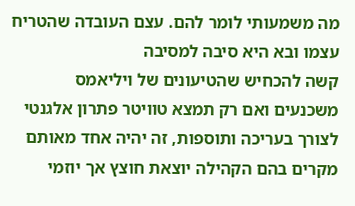מה משמעותי לומר להם. עצם העובדה שהטריח עצמו ובא היא סיבה למסיבה
קשה להכחיש שהטיעונים של ויליאמס משכנעים ואם רק תמצא טוויטר פתרון אלגנטי לצורך בעריכה ותוספות, זה יהיה אחד מאותם מקרים בהם הקהילה יוצאת חוצץ אך יוזמי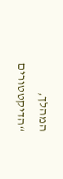המהלך, “הדיקטטורים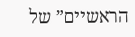הראשיים” של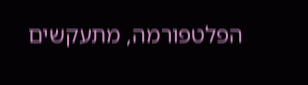הפלטפורמה, מתעקשים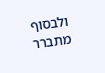ולבסוף מתברר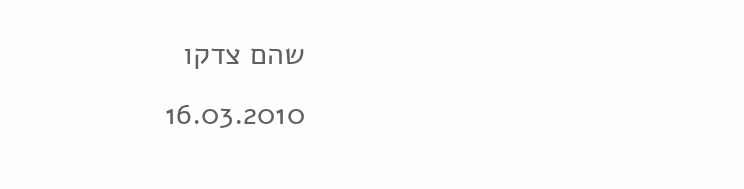שהם צדקו
16.03.2010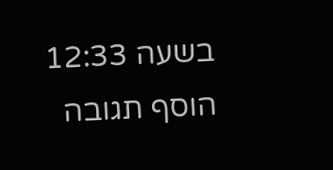בשעה 12:33
הוסף תגובה